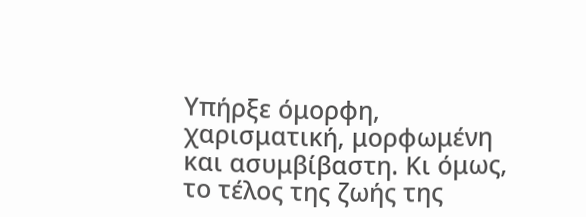Υπήρξε όμορφη, χαρισματική, μορφωμένη και ασυμβίβαστη. Κι όμως, το τέλος της ζωής της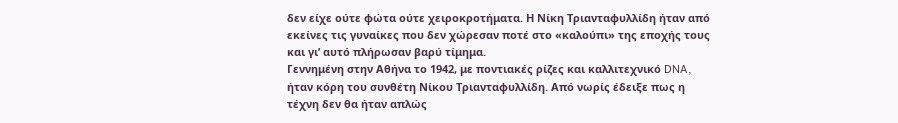δεν είχε ούτε φώτα ούτε χειροκροτήματα. Η Νίκη Τριανταφυλλίδη ήταν από εκείνες τις γυναίκες που δεν χώρεσαν ποτέ στο «καλούπι» της εποχής τους και γι’ αυτό πλήρωσαν βαρύ τίμημα.
Γεννημένη στην Αθήνα το 1942, με ποντιακές ρίζες και καλλιτεχνικό DNA, ήταν κόρη του συνθέτη Νίκου Τριανταφυλλίδη. Από νωρίς έδειξε πως η τέχνη δεν θα ήταν απλώς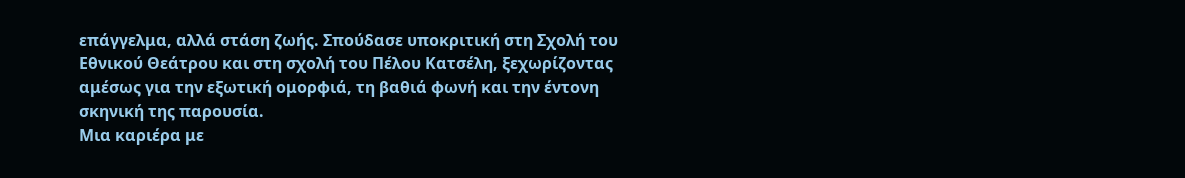επάγγελμα, αλλά στάση ζωής. Σπούδασε υποκριτική στη Σχολή του Εθνικού Θεάτρου και στη σχολή του Πέλου Κατσέλη, ξεχωρίζοντας αμέσως για την εξωτική ομορφιά, τη βαθιά φωνή και την έντονη σκηνική της παρουσία.
Μια καριέρα με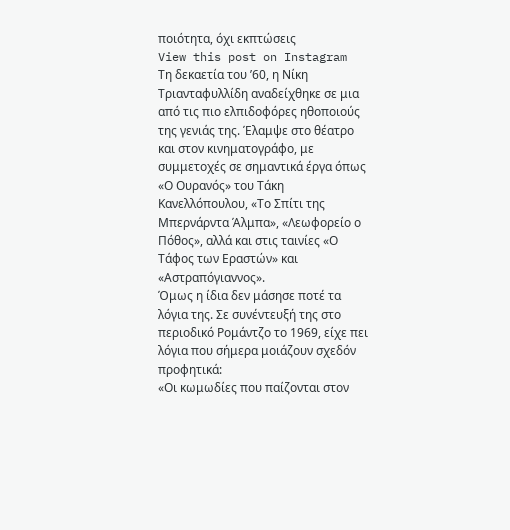ποιότητα, όχι εκπτώσεις
View this post on Instagram
Τη δεκαετία του ’60, η Νίκη Τριανταφυλλίδη αναδείχθηκε σε μια από τις πιο ελπιδοφόρες ηθοποιούς της γενιάς της. Έλαμψε στο θέατρο και στον κινηματογράφο, με συμμετοχές σε σημαντικά έργα όπως «Ο Ουρανός» του Τάκη Κανελλόπουλου, «Το Σπίτι της Μπερνάρντα Άλμπα», «Λεωφορείο ο Πόθος», αλλά και στις ταινίες «Ο Τάφος των Εραστών» και «Αστραπόγιαννος».
Όμως η ίδια δεν μάσησε ποτέ τα λόγια της. Σε συνέντευξή της στο περιοδικό Ρομάντζο το 1969, είχε πει λόγια που σήμερα μοιάζουν σχεδόν προφητικά:
«Οι κωμωδίες που παίζονται στον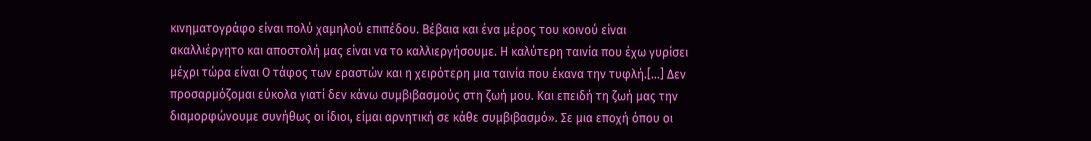κινηματογράφο είναι πολύ χαμηλού επιπέδου. Βέβαια και ένα μέρος του κοινού είναι ακαλλιέργητο και αποστολή μας είναι να το καλλιεργήσουμε. Η καλύτερη ταινία που έχω γυρίσει μέχρι τώρα είναι Ο τάφος των εραστών και η χειρότερη μια ταινία που έκανα την τυφλή.[…] Δεν προσαρμόζομαι εύκολα γιατί δεν κάνω συμβιβασμούς στη ζωή μου. Και επειδή τη ζωή μας την διαμορφώνουμε συνήθως οι ίδιοι, είμαι αρνητική σε κάθε συμβιβασμό». Σε μια εποχή όπου οι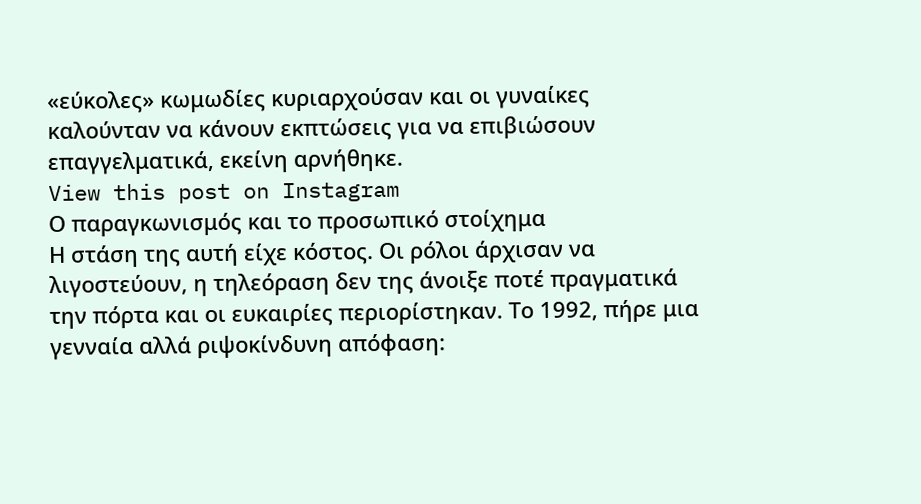«εύκολες» κωμωδίες κυριαρχούσαν και οι γυναίκες καλούνταν να κάνουν εκπτώσεις για να επιβιώσουν επαγγελματικά, εκείνη αρνήθηκε.
View this post on Instagram
Ο παραγκωνισμός και το προσωπικό στοίχημα
Η στάση της αυτή είχε κόστος. Οι ρόλοι άρχισαν να λιγοστεύουν, η τηλεόραση δεν της άνοιξε ποτέ πραγματικά την πόρτα και οι ευκαιρίες περιορίστηκαν. Το 1992, πήρε μια γενναία αλλά ριψοκίνδυνη απόφαση: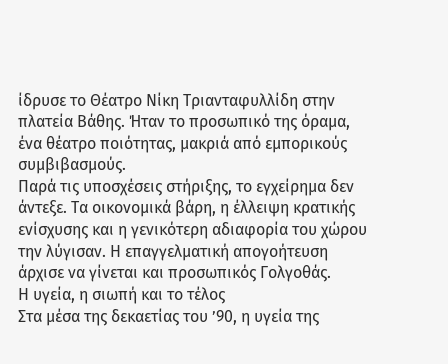ίδρυσε το Θέατρο Νίκη Τριανταφυλλίδη στην πλατεία Βάθης. Ήταν το προσωπικό της όραμα, ένα θέατρο ποιότητας, μακριά από εμπορικούς συμβιβασμούς.
Παρά τις υποσχέσεις στήριξης, το εγχείρημα δεν άντεξε. Τα οικονομικά βάρη, η έλλειψη κρατικής ενίσχυσης και η γενικότερη αδιαφορία του χώρου την λύγισαν. Η επαγγελματική απογοήτευση άρχισε να γίνεται και προσωπικός Γολγοθάς.
Η υγεία, η σιωπή και το τέλος
Στα μέσα της δεκαετίας του ’90, η υγεία της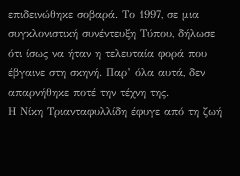επιδεινώθηκε σοβαρά. Το 1997, σε μια συγκλονιστική συνέντευξη Τύπου, δήλωσε ότι ίσως να ήταν η τελευταία φορά που έβγαινε στη σκηνή. Παρ’ όλα αυτά, δεν απαρνήθηκε ποτέ την τέχνη της.
Η Νίκη Τριανταφυλλίδη έφυγε από τη ζωή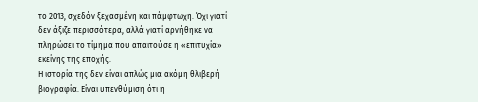το 2013, σχεδόν ξεχασμένη και πάμφτωχη. Όχι γιατί δεν άξιζε περισσότερα, αλλά γιατί αρνήθηκε να πληρώσει το τίμημα που απαιτούσε η «επιτυχία» εκείνης της εποχής.
Η ιστορία της δεν είναι απλώς μια ακόμη θλιβερή βιογραφία. Είναι υπενθύμιση ότι η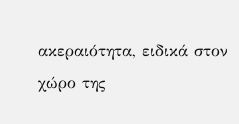ακεραιότητα, ειδικά στον χώρο της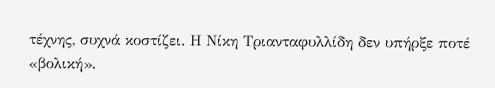τέχνης, συχνά κοστίζει. Η Νίκη Τριανταφυλλίδη δεν υπήρξε ποτέ «βολική».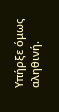Υπήρξε όμως αληθινή.